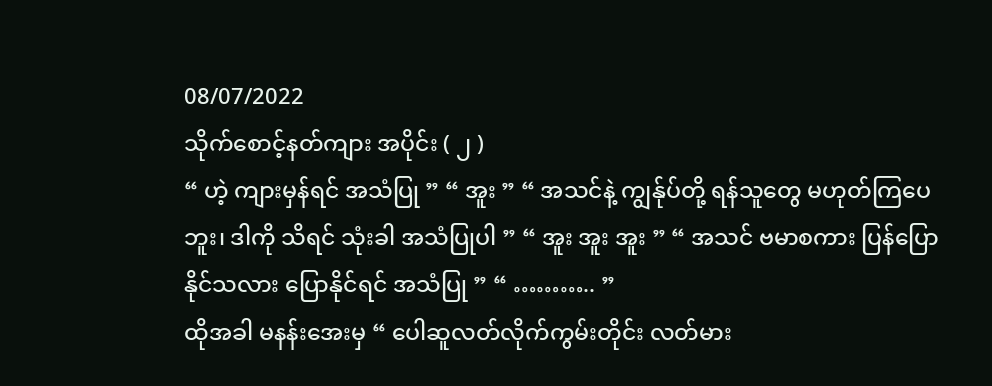08/07/2022
သိုက်စောင့်နတ်ကျား အပိုင်း ( ၂ )
“ ဟဲ့ ကျားမှန်ရင် အသံပြု ” “ အူး ” “ အသင်နဲ့ ကျွန်ုပ်တို့ ရန်သူတွေ မဟုတ်ကြပေဘူး၊ ဒါကို သိရင် သုံးခါ အသံပြုပါ ” “ အူး အူး အူး ” “ အသင် ဗမာစကား ပြန်ပြောနိုင်သလား ပြောနိုင်ရင် အသံပြု ” “ ……….. ”
ထိုအခါ မနန်းအေးမှ “ ပေါဆူလတ်လိုက်ကွမ်းတိုင်း လတ်မား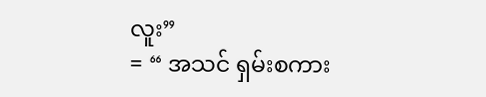လူး”
= “ အသင် ရှမ်းစကား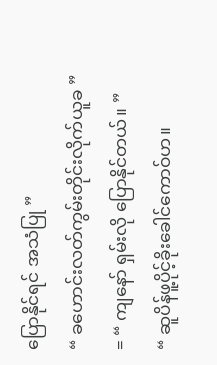ပြောနိုင်ရင် အသံပြု ”
“ ခဟောင်းလတ်ကွမ်းတိုင်းလိုက်ယူခ ”
= “ ကျနော် ရှမ်းလို ပြောနိုင်တယ်။ ”
“ ဆူပိန်ဖူ့ပိုင့်ခိုးခေါင်ကောဝ်ဟ။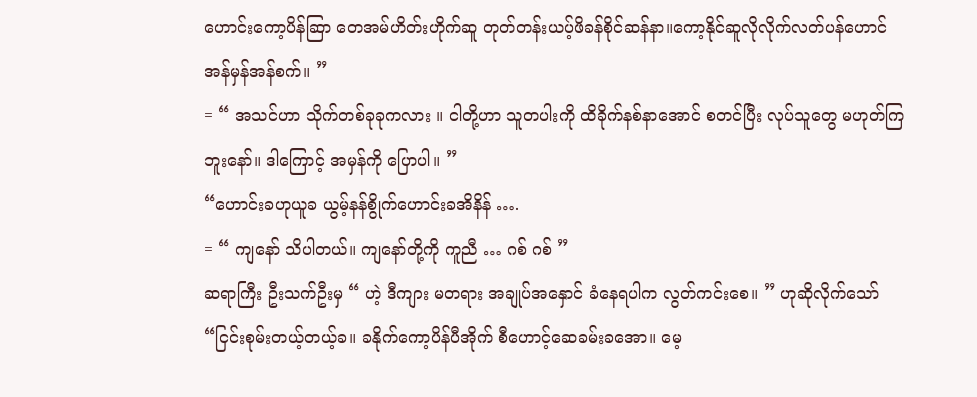ဟောင်းကော့ပိန်ဆြာ တေအမ်ဟိတ်းဟိုက်ဆူ တုတ်တန်းယပ့်ဖိခန်စိုင်ဆန်နာ။ကော့နိုင်ဆူလိုလိုက်လတ်ပန်ဟောင် အန်မှန်အန်စက်။ ”
= “ အသင်ဟာ သိုက်တစ်ခုခုကလား ။ ငါတို့ဟာ သူတပါးကို ထိခိုက်နစ်နာအောင် စတင်ပြီး လုပ်သူတွေ မဟုတ်ကြဘူးနော်။ ဒါကြောင့် အမှန်ကို ပြောပါ။ ”
“ဟောင်းခဟုယူခ ယွမ့်နန်စွိုက်ဟောင်းခအိနိန် ….
= “ ကျနော် သိပါတယ်။ ကျနော်တို့ကို ကူညီ … ဂစ် ဂစ် ”
ဆရာကြီး ဦးသက်ဦးမှ “ ဟဲ့ ဒီကျား မတရား အချုပ်အနှောင် ခံနေရပါက လွတ်ကင်းစေ။ ” ဟုဆိုလိုက်သော်
“ငြင်းစုမ်းတယ့်တယ့်ခ။ ခနိုက်ကော့ပိန်ပီအိုက် စီဟောင့်ဆေခမ်းခအော။ မေ့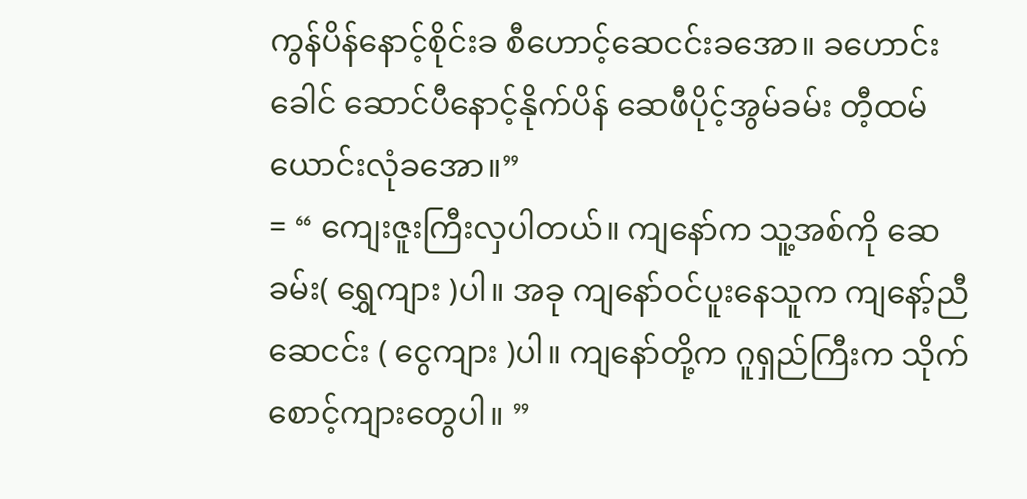ကွန်ပိန်နောင့်စိုင်းခ စီဟောင့်ဆေငင်းခအော။ ခဟောင်းခေါင် ဆောင်ပီနောင့်နိုက်ပိန် ဆေဖီပိုင့်အွမ်ခမ်း တီ့ထမ်ယောင်းလုံခအော။”
= “ ကျေးဇူးကြီးလှပါတယ်။ ကျနော်က သူ့အစ်ကို ဆေခမ်း( ရွှေကျား )ပါ။ အခု ကျနော်ဝင်ပူးနေသူက ကျနော့်ညီ ဆေငင်း ( ငွေကျား )ပါ။ ကျနော်တို့က ဂူရှည်ကြီးက သိုက်စောင့်ကျားတွေပါ။ ”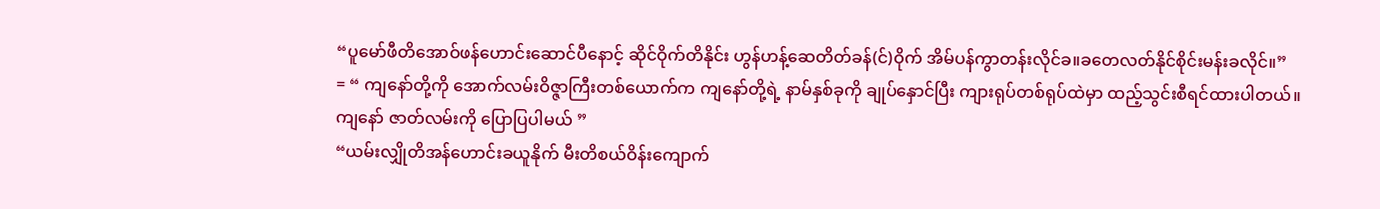“ပူမော်ဖီတိအောဝ်ဖန်ဟောင်းဆောင်ပီနောင့် ဆိုင်ဝိုက်တိနိုင်း ဟွန်ဟန့်ဆေတိတ်ခန်(င်)ဝိုက် အိမ်ပန်ကွာတန်းလိုင်ခ။ခတေလတ်နိုင်စိုင်းမန်းခလိုင်။”
= “ ကျနော်တို့ကို အောက်လမ်းဝိဇ္ဇာကြီးတစ်ယောက်က ကျနော်တို့ရဲ့ နာမ်နှစ်ခုကို ချုပ်နှောင်ပြီး ကျားရုပ်တစ်ရုပ်ထဲမှာ ထည့်သွင်းစီရင်ထားပါတယ်။ ကျနော် ဇာတ်လမ်းကို ပြောပြပါမယ် ”
“ယမ်းလျှိုတိအန်ဟောင်းခယူနိုက် မီးတိစယ်ဝိန်းကျောက်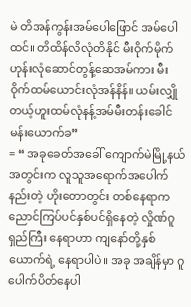မဲ တိအန်ကွန်းအမ်ပေါဖြောင် အမ်ပေါထင်။ တိထိန်လိလုံတိနိုင် မီးဝိုက်မိုက်ဟုန်းလုံဆောင်တွန့်ဆေအမ်ကား မီးဝိုက်ထမ်ယောင်းလုံအန်နိန်။ ယမ်းလျှိုတယ့်ဟူးထမ်လုံနန့်အမ်မီးတန်းခေါင်မန်းယောက်ခ”
= “ အခုခေတ်အခေါ် ကျောက်မဲမြို့နယ်အတွင်းက လူသူအရောက်အပေါက်နည်းတဲ့ ဟိုးတောတွင်း တစ်နေရာက ညောင်ကြပ်ပင်နှစ်ပင်ရှိနေတဲ့ လှိုဏ်ဂူရှည်ကြီး နေရာဟာ ကျနော်တို့နှစ်ယောက်ရဲ့ နေရာပါပဲ။ အခု အချိန်မှာ ဂူပေါက်ပိတ်နေပါ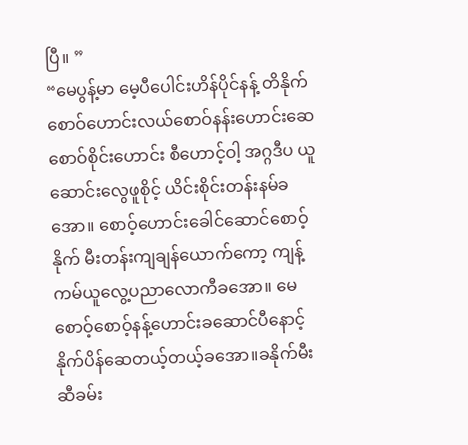ပြီ။ ”
“မေပွန့်မာ မေ့ပီပေါင်းဟိန်ပိုင်နန့် တိနိုက် စောဝ်ဟောင်းလယ်စောဝ်နန်းဟောင်းဆေ စောဝ်စိုင်းဟောင်း စီဟောင့်ဝါ့ အဂ္ဂဒီပ ယူဆောင်းလွေဖူစိုင့် ယိင်းစိုင်းတန်းနမ်ခအော။ စောဝ့်ဟောင်းခေါင်ဆောင်စောဝ့်နိုက် မီးတန်းကျချန်ယောက်ကော့ ကျန့်ကမ်ယူလွေ့ပညာလောကီခအော။ မေစောဝ့်စောဝ့်နန့်ဟောင်းခဆောင်ပီနောင့်နိုက်ပိန်ဆေတယ့်တယ့်ခအော။ခနိုက်မီးဆီခမ်း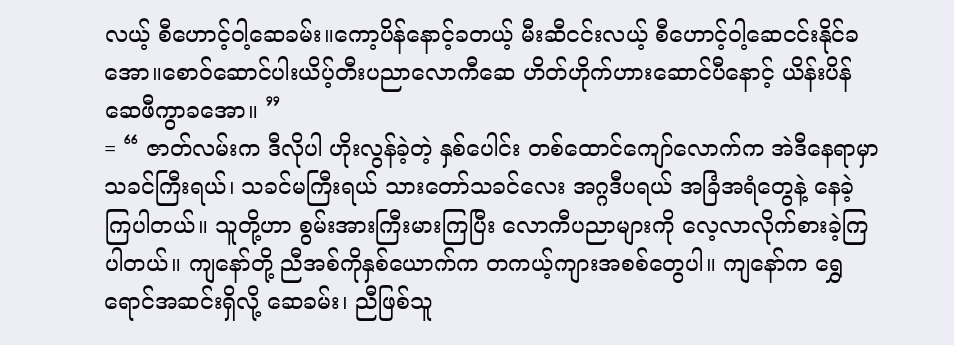လယ့် စီဟောင့်ဝါ့ဆေခမ်း။ကော့ပိန်နောင့်ခတယ့် မီးဆီငင်းလယ့် စီဟောင့်ဝါ့ဆေငင်းနိုင်ခအော။စောဝ်ဆောင်ပါးယိပ့်တီးပညာလောကီဆေ ဟိတ်ဟိုက်ဟားဆောင်ပီနောင့် ယိန်းပိန်ဆေဖီကွာခအော။ ”
= “ ဇာတ်လမ်းက ဒီလိုပါ ဟိုးလွန်ခဲ့တဲ့ နှစ်ပေါင်း တစ်ထောင်ကျော်လောက်က အဲဒီနေရာမှာ သခင်ကြီးရယ်၊ သခင်မကြီးရယ် သားတော်သခင်လေး အဂ္ဂဒီပရယ် အခြံအရံတွေနဲ့ နေခဲ့ကြပါတယ်။ သူတို့ဟာ စွမ်းအားကြီးမားကြပြီး လောကီပညာများကို လေ့လာလိုက်စားခဲ့ကြပါတယ်။ ကျနော်တို့ ညီအစ်ကိုနှစ်ယောက်က တကယ့်ကျားအစစ်တွေပါ။ ကျနော်က ရွှေရောင်အဆင်းရှိလို့ ဆေခမ်း၊ ညီဖြစ်သူ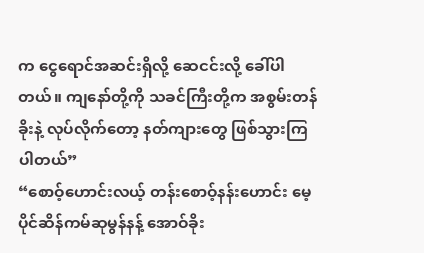က ငွေရောင်အဆင်းရှိလို့ ဆေငင်းလို့ ခေါ်ပါတယ်။ ကျနော်တို့ကို သခင်ကြီးတို့က အစွမ်းတန်ခိုးနဲ့ လုပ်လိုက်တော့ နတ်ကျားတွေ ဖြစ်သွားကြပါတယ်”
“စောဝ့်ဟောင်းလယ့် တန်းစောဝ့်နန်းဟောင်း မေ့ပိုင်ဆိန်ကမ်ဆုမွန်နန့် အောဝ်ခိုး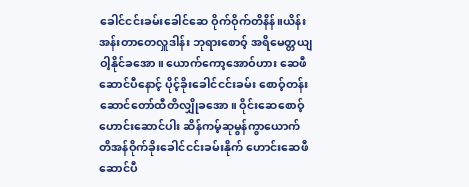ခေါင်ငင်းခမ်းခေါင်ဆေ ဝိုက်ဝိုက်တိနိန်။ယိန်းအန်းတာတေလှူဒါန်း ဘုရားစောဝ့် အရိမေတ္တယျ ဝါ့နိုင်ခအော။ ယောက်ကော့အောဝ်ဟား ဆေဖီဆောင်ပီနောင့် ပိုင့်ခိုးခေါင်ငင်းခမ်း စောဝ့်တန်းဆောင်တော်ထီတိလျှိုခအော။ ဝိုင်းဆေစောဝ့်ဟောင်းဆောင်ပါး ဆိန်ကမ့်ဆုမွန်ကွာယောက် တိအန်ဝိုက်ခိုးခေါင်ငင်းခမ်းနိုက် ဟောင်းဆေဖီဆောင်ပီ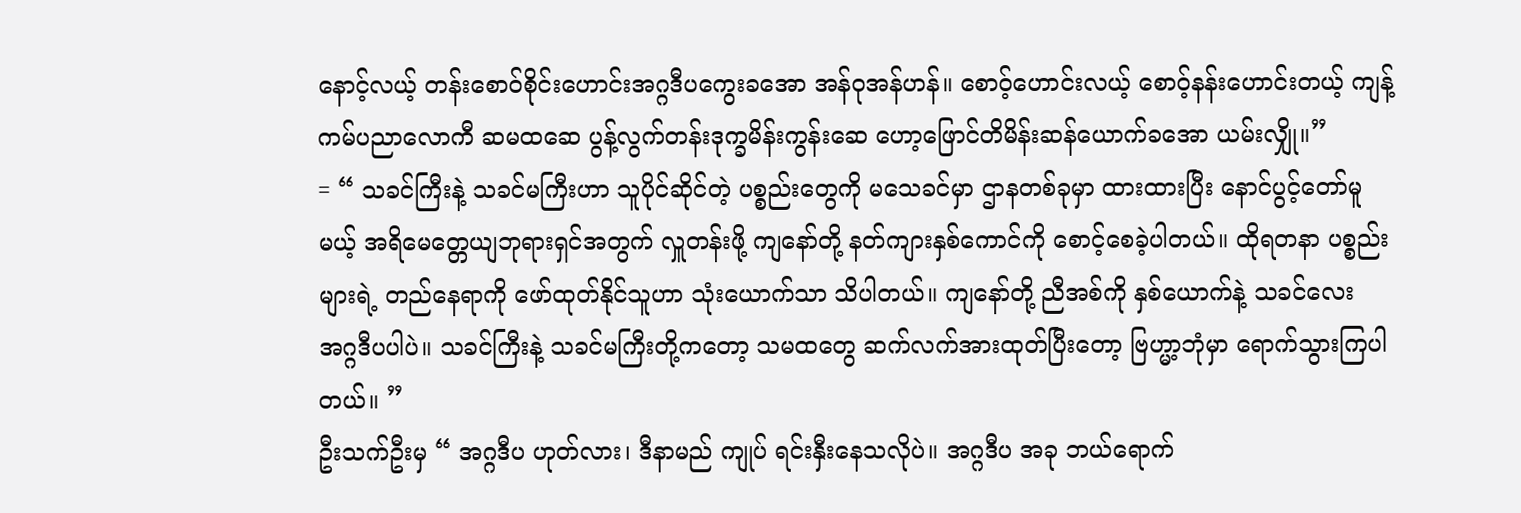နောင့်လယ့် တန်းစောဝ်စိုင်းဟောင်းအဂ္ဂဒီပကွေးခအော အန်ဝုအန်ဟန်။ စောဝ့်ဟောင်းလယ့် စောဝ့်နန်းဟောင်းတယ့် ကျန့်ကမ်ပညာလောကီ ဆမထဆေ ပွန့်လွက်တန်းဒုက္ခမိန်းကွန်းဆေ ဟော့ဖြောင်တိမိန်းဆန်ယောက်ခအော ယမ်းလျှို။”
= “ သခင်ကြီးနဲ့ သခင်မကြီးဟာ သူပိုင်ဆိုင်တဲ့ ပစ္စည်းတွေကို မသေခင်မှာ ဌာနတစ်ခုမှာ ထားထားပြီး နောင်ပွင့်တော်မူမယ့် အရိမေတ္တေယျဘုရားရှင်အတွက် လှူတန်းဖို့ ကျနော်တို့ နတ်ကျားနှစ်ကောင်ကို စောင့်စေခဲ့ပါတယ်။ ထိုရတနာ ပစ္စည်းများရဲ့ တည်နေရာကို ဖော်ထုတ်နိုင်သူဟာ သုံးယောက်သာ သိပါတယ်။ ကျနော်တို့ ညီအစ်ကို နှစ်ယောက်နဲ့ သခင်လေး အဂ္ဂဒီပပါပဲ။ သခင်ကြီးနဲ့ သခင်မကြီးတို့ကတော့ သမထတွေ ဆက်လက်အားထုတ်ပြီးတော့ ဗြဟ္မာ့ဘုံမှာ ရောက်သွားကြပါတယ်။ ”
ဦးသက်ဦးမှ “ အဂ္ဂဒီပ ဟုတ်လား၊ ဒီနာမည် ကျုပ် ရင်းနှီးနေသလိုပဲ။ အဂ္ဂဒီပ အခု ဘယ်ရောက်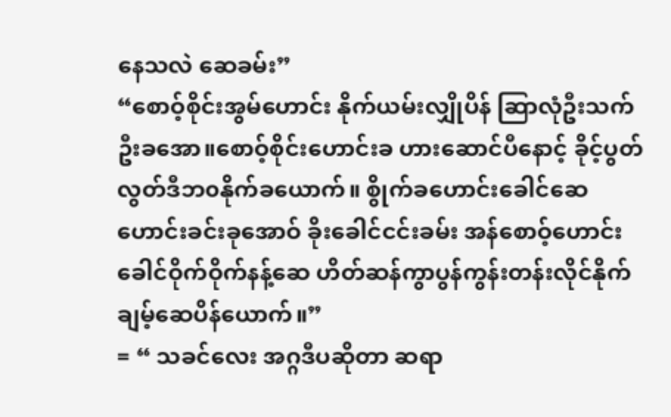နေသလဲ ဆေခမ်း”
“စောဝ့်စိုင်းအွမ်ဟောင်း နိုက်ယမ်းလျှိုပိန် ဆြာလုံဦးသက်ဦးခအော။စောဝ့်စိုင်းဟောင်းခ ဟားဆောင်ပီနောင့် ခိုင့်ပွတ်လွတ်ဒီဘ၀နိုက်ခယောက်။ စွိုက်ခဟောင်းခေါင်ဆေ ဟောင်းခင်းခုအောဝ် ခိုးခေါင်ငင်းခမ်း အန်စောဝ့်ဟောင်းခေါင်ဝိုက်ဝိုက်နန့်ဆေ ဟိတ်ဆန်ကွာပွန်ကွန်းတန်းလိုင်နိုက် ချမ့်ဆေပိန်ယောက်။”
= “ သခင်လေး အဂ္ဂဒီပဆိုတာ ဆရာ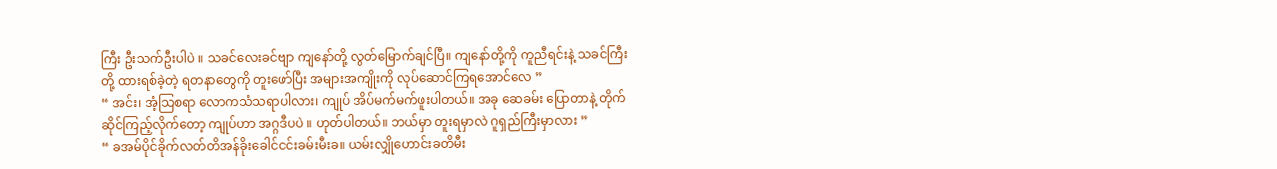ကြီး ဦးသက်ဦးပါပဲ ။ သခင်လေးခင်ဗျာ ကျနော်တို့ လွတ်မြောက်ချင်ပြီ။ ကျနော်တို့ကို ကူညီရင်းနဲ့ သခင်ကြီးတို့ ထားရစ်ခဲ့တဲ့ ရတနာတွေကို တူးဖော်ပြီး အများအကျိုးကို လုပ်ဆောင်ကြရအောင်လေ ”
“ အင်း၊ အံ့သြစရာ လောကသံသရာပါလား၊ ကျုပ် အိပ်မက်မက်ဖူးပါတယ်။ အခု ဆေခမ်း ပြောတာနဲ့ တိုက်ဆိုင်ကြည့်လိုက်တော့ ကျုပ်ဟာ အဂ္ဂဒီပပဲ ။ ဟုတ်ပါတယ်။ ဘယ်မှာ တူးရမှာလဲ ဂူရှည်ကြီးမှာလား ”
“ ခအမ်ပိုင်ခိုက်လတ်တိအန်ခိုးခေါင်ငင်းခမ်းမီးခ။ ယမ်းလျှိုဟောင်းခတိမီး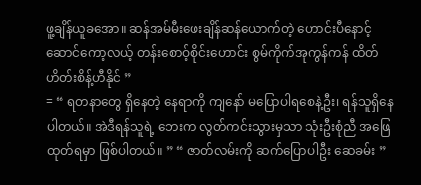ဖူ့ချိန်ယူခအော။ ဆန်အမ်မီးဖေးချိန်ဆန်ယောက်တဲ့ ဟောင်းပီနောင့်ဆောင်ကော့လယ့် တန်းစောဝ့်စိုင်းဟောင်း စွမ်ကိုက်အုကွန်ကန် ထိတ်ဟိတ်းစိန့်ဟီနိုင် ”
= “ ရတနာတွေ ရှိနေတဲ့ နေရာကို ကျနော် မပြောပါရစေနဲ့ဦး၊ ရန်သူရှိနေပါတယ်။ အဲဒီရန်သူရဲ့ ဘေးက လွတ်ကင်းသွားမှသာ သုံးဦးစုံညီ အဖြေထုတ်ရမှာ ဖြစ်ပါတယ်။ ” “ ဇာတ်လမ်းကို ဆက်ပြောပါဦး ဆေခမ်း ”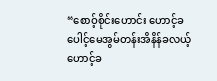“စောဝ့်စိုင်းဟောင်း ဟောင့်ခပေါင့်မေအွမ်တန်းအိနိန်ခလယ့် ဟောင့်ခ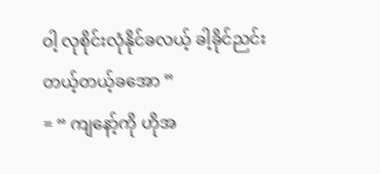ဝါ့ လုစိုင်းလုံနိုင်ခလယ့် ခါ့ခိုင်ညင်းတယ့်တယ့်ခအော ”
= “ ကျနော့်ကို ဟိုအ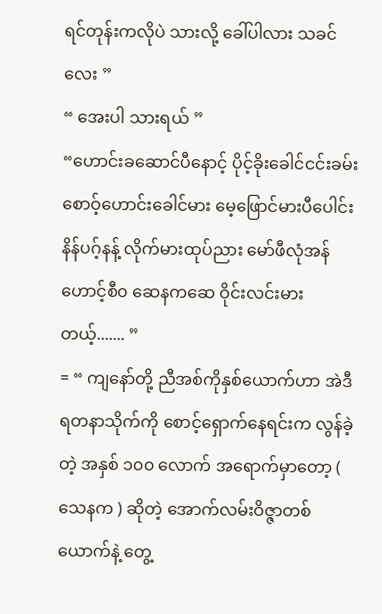ရင်တုန်းကလိုပဲ သားလို့ ခေါ်ပါလား သခင်လေး ”
“ အေးပါ သားရယ် ”
“ဟောင်းခဆောင်ပီနောင့် ပိုင့်ခိုးခေါင်ငင်းခမ်းစောဝ့်ဟောင်းခေါင်မား မေ့ဖြောင်မားပီပေါင်း နိန်ပဂ့်နန့် လိုက်မားထုပ်ညား မော်ဖီလုံအန်ဟောင့်စီ၀ ဆေနကဆေ ဝိုင်းလင်းမားတယ့်....... ”
= “ ကျနော်တို့ ညီအစ်ကိုနှစ်ယောက်ဟာ အဲဒီရတနာသိုက်ကို စောင့်ရှောက်နေရင်းက လွန်ခဲ့တဲ့ အနှစ် ၁၀၀ လောက် အရောက်မှာတော့ ( သေနက ) ဆိုတဲ့ အောက်လမ်းဝိဇ္ဇာတစ်ယောက်နဲ့ တွေ့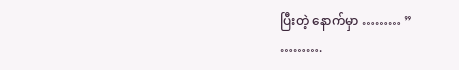ပြီးတဲ့ နောက်မှာ ……… ”
……….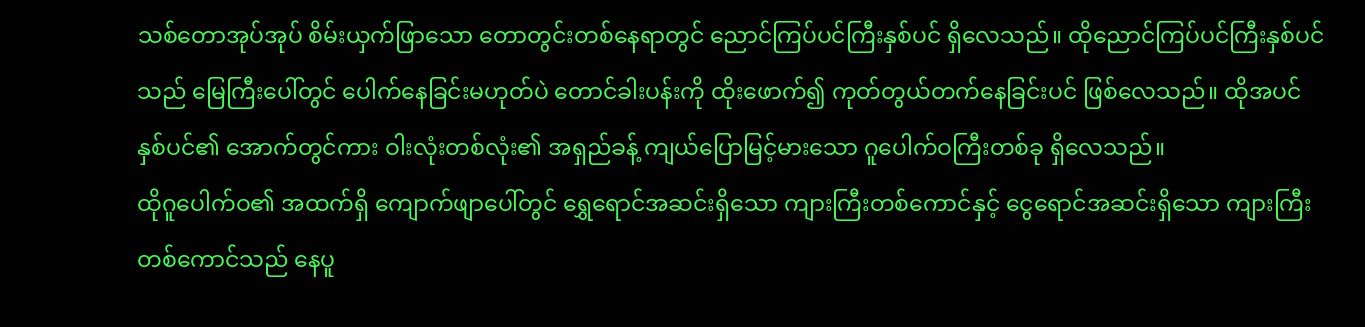သစ်တောအုပ်အုပ် စိမ်းယှက်ဖြာသော တောတွင်းတစ်နေရာတွင် ညောင်ကြပ်ပင်ကြီးနှစ်ပင် ရှိလေသည်။ ထိုညောင်ကြပ်ပင်ကြီးနှစ်ပင်သည် မြေကြီးပေါ်တွင် ပေါက်နေခြင်းမဟုတ်ပဲ တောင်ခါးပန်းကို ထိုးဖောက်၍ ကုတ်တွယ်တက်နေခြင်းပင် ဖြစ်လေသည်။ ထိုအပင်နှစ်ပင်၏ အောက်တွင်ကား ဝါးလုံးတစ်လုံး၏ အရှည်ခန့် ကျယ်ပြောမြင့်မားသော ဂူပေါက်ဝကြီးတစ်ခု ရှိလေသည်။
ထိုဂူပေါက်ဝ၏ အထက်ရှိ ကျောက်ဖျာပေါ်တွင် ရွှေရောင်အဆင်းရှိသော ကျားကြီးတစ်ကောင်နှင့် ငွေရောင်အဆင်းရှိသော ကျားကြီးတစ်ကောင်သည် နေပူ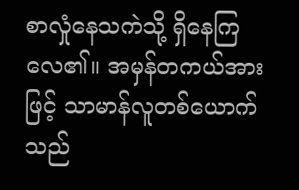စာလှုံနေသကဲသို့ ရှိနေကြလေ၏။ အမှန်တကယ်အားဖြင့် သာမာန်လူတစ်ယောက်သည်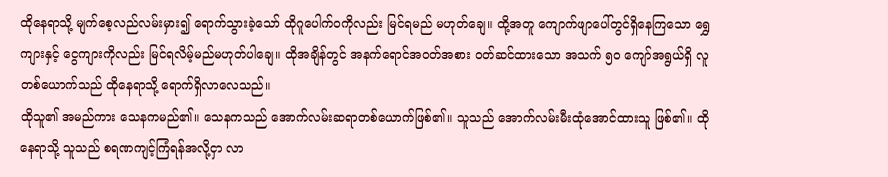ထိုနေရာသို့ မျက်စေ့လည်လမ်းမှား၍ ရောက်သွားခဲ့သော် ထိုဂူပေါက်ဝကိုလည်း မြင်ရမည် မဟုတ်ချေ။ ထို့အတူ ကျောက်ဖျာပေါ်တွင်ရှိနေကြသော ရွှေကျားနှင့် ငွေကျားကိုလည်း မြင်ရလိမ့်မည်မဟုတ်ပါချေ။ ထိုအချိန်တွင် အနက်ရောင်အဝတ်အစား ဝတ်ဆင်ထားသော အသက် ၅၀ ကျော်အရွယ်ရှိ လူတစ်ယောက်သည် ထိုနေရာသို့ ရောက်ရှိလာလေသည်။
ထိုသူ၏ အမည်ကား သေနကမည်၏။ သေနကသည် အောက်လမ်းဆရာတစ်ယောက်ဖြစ်၏။ သူသည် အောက်လမ်းမီးထုံအောင်ထားသူ ဖြစ်၏။ ထိုနေရာသို့ သူသည် စရဏကျင့်ကြံရန်အလို့ငှာ လာ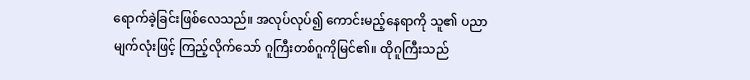ရောက်ခဲ့ခြင်းဖြစ်လေသည်။ အလုပ်လုပ်၍ ကောင်းမည့်နေရာကို သူ၏ ပညာမျက်လုံးဖြင့် ကြည့်လိုက်သော် ဂူကြီးတစ်ဂူကိုမြင်၏။ ထိုဂူကြီးသည်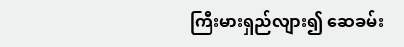ကြီးမားရှည်လျား၍ ဆေခမ်း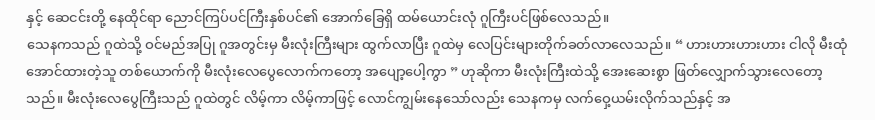နှင့် ဆေငင်းတို့ နေထိုင်ရာ ညောင်ကြပ်ပင်ကြီးနှစ်ပင်၏ အောက်ခြေရှိ ထမ်ယောင်းလုံ ဂူကြီးပင်ဖြစ်လေသည်။
သေနကသည် ဂူထဲသို့ ဝင်မည်အပြု ဂူအတွင်းမှ မီးလုံးကြီးများ ထွက်လာပြီး ဂူထဲမှ လေပြင်းများတိုက်ခတ်လာလေသည်။ “ ဟားဟားဟားဟား ငါလို မီးထုံအောင်ထားတဲ့သူ တစ်ယောက်ကို မီးလုံးလေပွေလောက်ကတော့ အပျော့ပေါ့ကွာ ” ဟုဆိုကာ မီးလုံးကြီးထဲသို့ အေးဆေးစွာ ဖြတ်လျှောက်သွားလေတော့သည်။ မီးလုံးလေပွေကြီးသည် ဂူထဲတွင် လိမ့်ကာ လိမ့်ကာဖြင့် လောင်ကျွမ်းနေသော်လည်း သေနကမှ လက်ဝှေ့ယမ်းလိုက်သည်နှင့် အ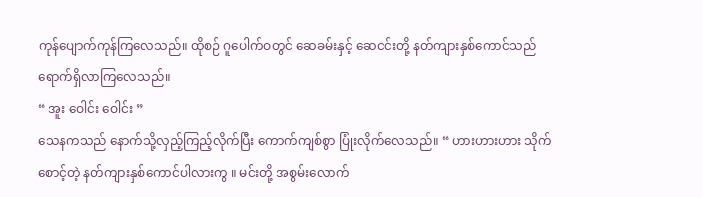ကုန်ပျောက်ကုန်ကြလေသည်။ ထိုစဉ် ဂူပေါက်ဝတွင် ဆေခမ်းနှင့် ဆေငင်းတို့ နတ်ကျားနှစ်ကောင်သည် ရောက်ရှိလာကြလေသည်။
“ အူး ဝေါင်း ဝေါင်း ”
သေနကသည် နောက်သို့လှည့်ကြည့်လိုက်ပြီး ကောက်ကျစ်စွာ ပြုံးလိုက်လေသည်။ “ ဟားဟားဟား သိုက်စောင့်တဲ့ နတ်ကျားနှစ်ကောင်ပါလားကွ ။ မင်းတို့ အစွမ်းလောက်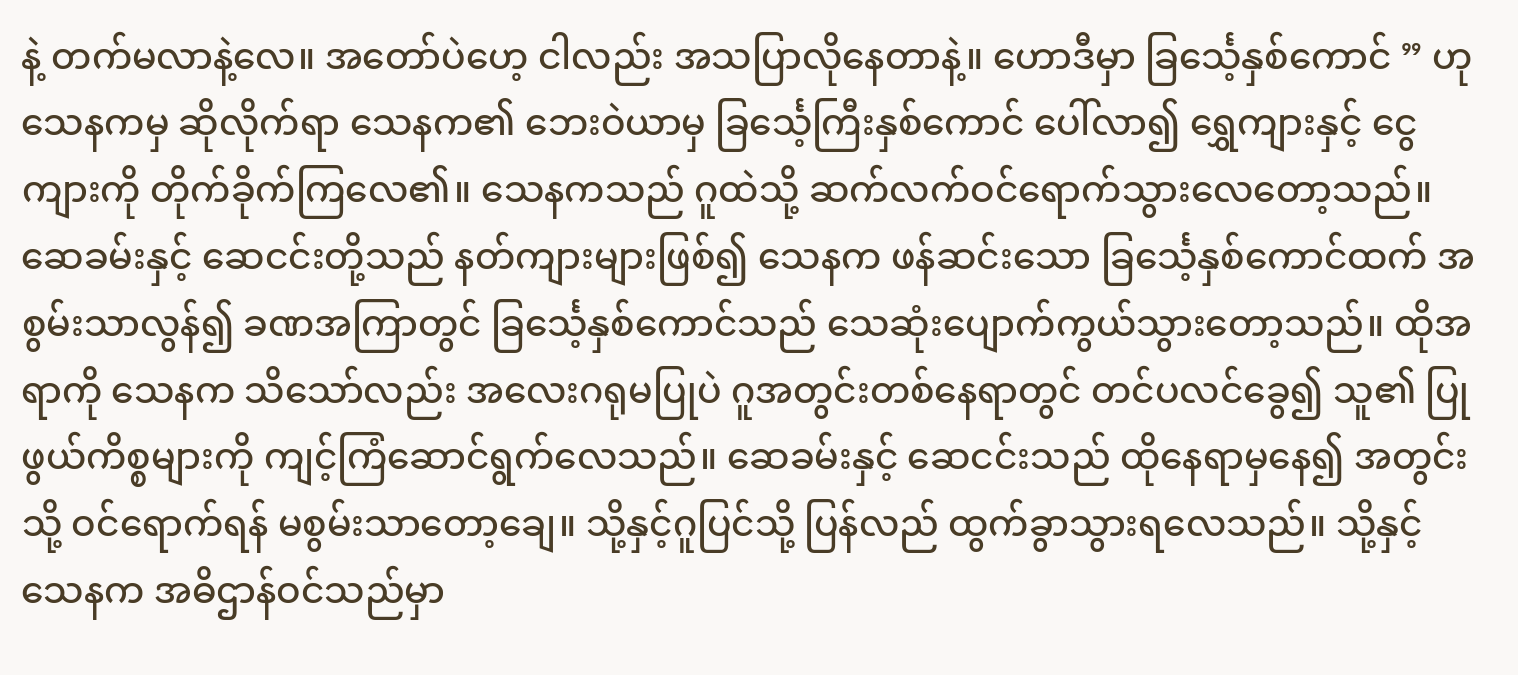နဲ့ တက်မလာနဲ့လေ။ အတော်ပဲဟေ့ ငါလည်း အသပြာလိုနေတာနဲ့။ ဟောဒီမှာ ခြင်္သေ့နှစ်ကောင် ” ဟု သေနကမှ ဆိုလိုက်ရာ သေနက၏ ဘေးဝဲယာမှ ခြင်္သေ့ကြီးနှစ်ကောင် ပေါ်လာ၍ ရွှေကျားနှင့် ငွေကျားကို တိုက်ခိုက်ကြလေ၏။ သေနကသည် ဂူထဲသို့ ဆက်လက်ဝင်ရောက်သွားလေတော့သည်။
ဆေခမ်းနှင့် ဆေငင်းတို့သည် နတ်ကျားများဖြစ်၍ သေနက ဖန်ဆင်းသော ခြင်္သေ့နှစ်ကောင်ထက် အစွမ်းသာလွန်၍ ခဏအကြာတွင် ခြင်္သေ့နှစ်ကောင်သည် သေဆုံးပျောက်ကွယ်သွားတော့သည်။ ထိုအရာကို သေနက သိသော်လည်း အလေးဂရုမပြုပဲ ဂူအတွင်းတစ်နေရာတွင် တင်ပလင်ခွေ၍ သူ၏ ပြုဖွယ်ကိစ္စများကို ကျင့်ကြံဆောင်ရွက်လေသည်။ ဆေခမ်းနှင့် ဆေငင်းသည် ထိုနေရာမှနေ၍ အတွင်းသို့ ဝင်ရောက်ရန် မစွမ်းသာတော့ချေ။ သို့နှင့်ဂူပြင်သို့ ပြန်လည် ထွက်ခွာသွားရလေသည်။ သို့နှင့် သေနက အဓိဌာန်ဝင်သည်မှာ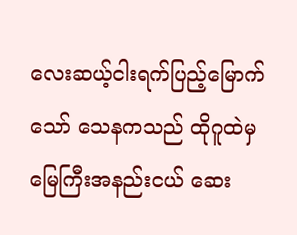လေးဆယ့်ငါးရက်ပြည့်မြောက်သော် သေနကသည် ထိုဂူထဲမှ မြေကြီးအနည်းငယ် ဆေး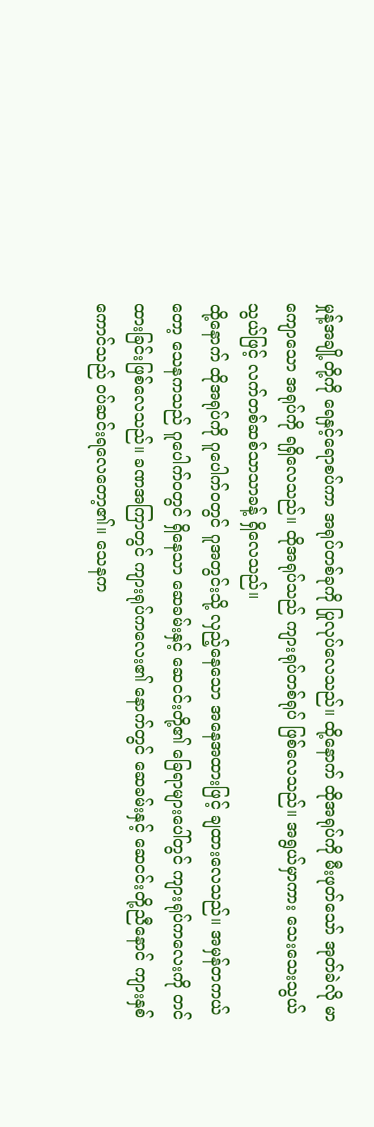မှုန့်အချို့တို့ကို ရေနှင့်ရောစပ်ကာ အရုပ်တစ်ခုကို ပြုလုပ်လေသည်။ ထို့နောက် ထိုအရုပ်ကို မီးဖုတ်သော် အုတ်ခဲလို မာကျောသော အရုပ်ကို ရရှိလေသည်။ ထိုအရုပ်သည် ကျားရုပ်တစ်ရုပ် ဖြစ်လေသည်။ အရွယ်မှာကား သေးသေးသွယ်သွယ်ဖြင့် လက်တစ်ဆစ်သာသာခန့် ရှိလေသည်။
ထို့နောက် ထိုအရုပ်ကို ဂူပေါက်ဝတွင် ဂူအတွင်းသို့ လှည့်နေသော အနေအထားဖြင့် ချထားလေသည်။ အမှန်တကယ်တော့ သေနကသည် ဂူပေါက်ဝတွင် ရှိနေသာ ဆေခမ်းနှင့် ဆေငင်းတို့၏ ခြေရာများပေါ်တွင် ကျားရုပ်ကလေးကို တင်ထားခြင်းဖြစ်လေသည်။ ခဏအကြာတွင် ကျားရုပ်ကလေး၏ နောက်တွင် ဆေခမ်းနှင့် ဆေငင်းတို့ညီနောင် ကျားနှစ်ကောင်သည် ဝပ်ဆင်းရလေတော့၏။ သေနက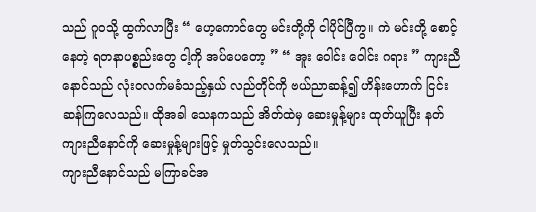သည် ဂူဝသို့ ထွက်လာပြီး “ ဟေ့ကောင်တွေ မင်းတို့ကို ငါပိုင်ပြီကွ။ ကဲ မင်းတို့ စောင့်နေတဲ့ ရတနာပစ္စည်းတွေ ငါ့ကို အပ်ပေတော့ ” “ အူး ဝေါင်း ဝေါင်း ဂရား ” ကျားညီနောင်သည် လုံးဝလက်မခံသည့်နှယ် လည်တိုင်ကို ဗယ်ညာဆန့်၍ ဟိန်းဟောက် ငြင်းဆန်ကြလေသည်။ ထိုအခါ သေနကသည် အိတ်ထဲမှ ဆေးမှုန့်များ ထုတ်ယူပြီး နတ်ကျားညီနောင်ကို ဆေးမှုန့်များဖြင့် မှုတ်သွင်းလေသည်။
ကျားညီနောင်သည် မကြာခင်အ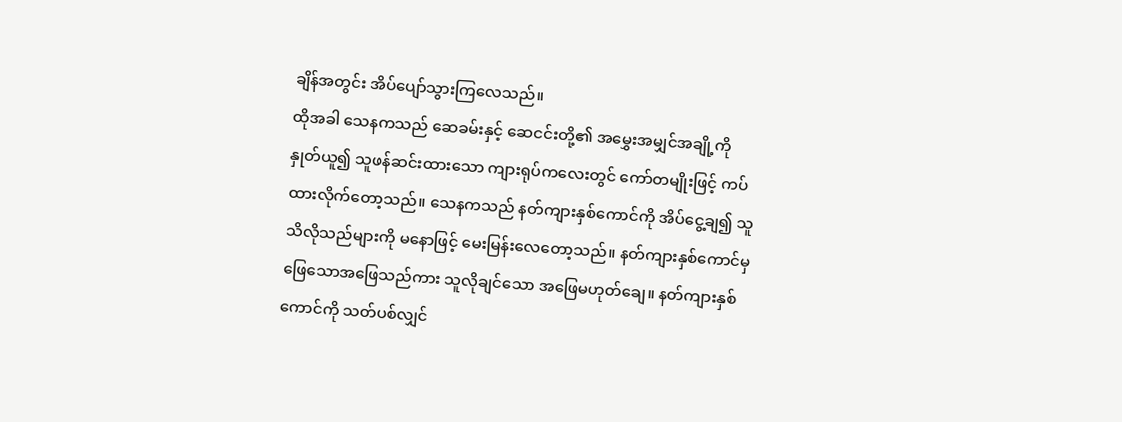ချိန်အတွင်း အိပ်ပျော်သွားကြလေသည်။
ထိုအခါ သေနကသည် ဆေခမ်းနှင့် ဆေငင်းတို့၏ အမွှေးအမျှင်အချို့ကို နှုတ်ယူ၍ သူဖန်ဆင်းထားသော ကျားရုပ်ကလေးတွင် ကော်တမျိုးဖြင့် ကပ်ထားလိုက်တော့သည်။ သေနကသည် နတ်ကျားနှစ်ကောင်ကို အိပ်ငွေ့ချ၍ သူသိလိုသည်များကို မနောဖြင့် မေးမြန်းလေတော့သည်။ နတ်ကျားနှစ်ကောင်မှ ဖြေသောအဖြေသည်ကား သူလိုချင်သော အဖြေမဟုတ်ချေ။ နတ်ကျားနှစ်ကောင်ကို သတ်ပစ်လျှင်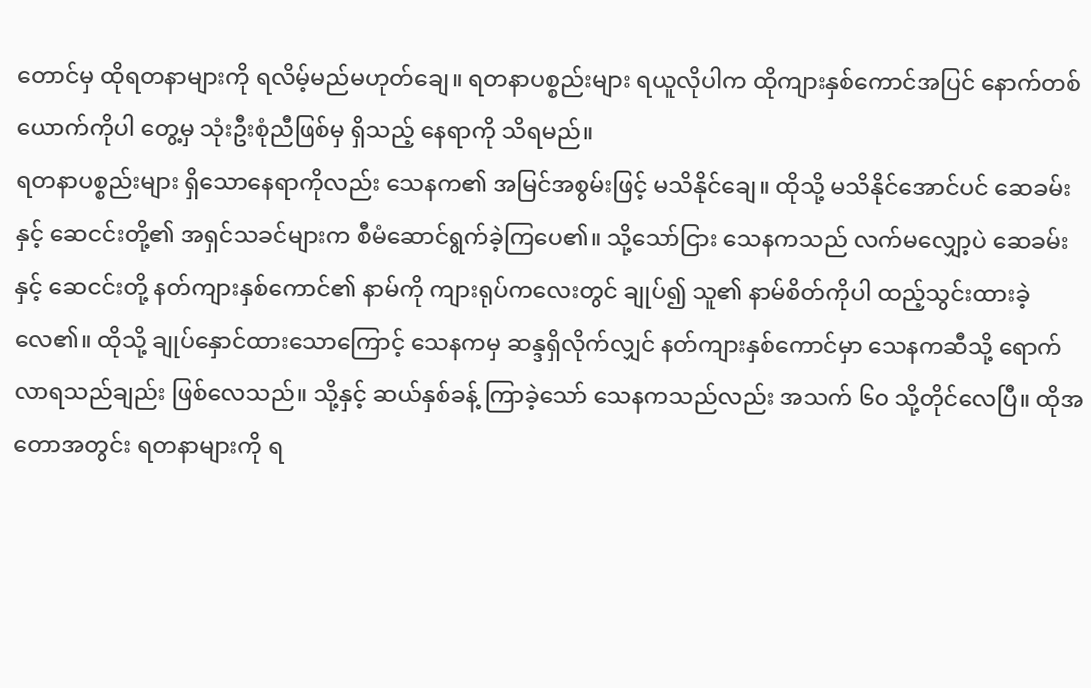တောင်မှ ထိုရတနာများကို ရလိမ့်မည်မဟုတ်ချေ။ ရတနာပစ္စည်းများ ရယူလိုပါက ထိုကျားနှစ်ကောင်အပြင် နောက်တစ်ယောက်ကိုပါ တွေ့မှ သုံးဦးစုံညီဖြစ်မှ ရှိသည့် နေရာကို သိရမည်။
ရတနာပစ္စည်းများ ရှိသောနေရာကိုလည်း သေနက၏ အမြင်အစွမ်းဖြင့် မသိနိုင်ချေ။ ထိုသို့ မသိနိုင်အောင်ပင် ဆေခမ်းနှင့် ဆေငင်းတို့၏ အရှင်သခင်များက စီမံဆောင်ရွက်ခဲ့ကြပေ၏။ သို့သော်ငြား သေနကသည် လက်မလျှော့ပဲ ဆေခမ်းနှင့် ဆေငင်းတို့ နတ်ကျားနှစ်ကောင်၏ နာမ်ကို ကျားရုပ်ကလေးတွင် ချုပ်၍ သူ၏ နာမ်စိတ်ကိုပါ ထည့်သွင်းထားခဲ့လေ၏။ ထိုသို့ ချုပ်နှောင်ထားသောကြောင့် သေနကမှ ဆန္ဒရှိလိုက်လျှင် နတ်ကျားနှစ်ကောင်မှာ သေနကဆီသို့ ရောက်လာရသည်ချည်း ဖြစ်လေသည်။ သို့နှင့် ဆယ်နှစ်ခန့် ကြာခဲ့သော် သေနကသည်လည်း အသက် ၆၀ သို့တိုင်လေပြီ။ ထိုအတောအတွင်း ရတနာများကို ရ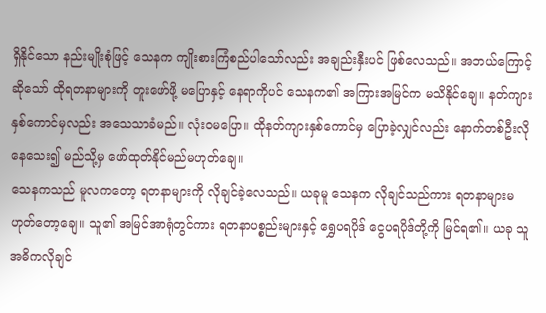ရှိနိုင်သော နည်းမျိုးစုံဖြင့် သေနက ကျိုးစားကြံစည်ပါသော်လည်း အချည်းနှီးပင် ဖြစ်လေသည်။ အဘယ်ကြောင့်ဆိုသော် ထိုရတနာများကို တူးဖော်ဖို့ မပြောနှင့် နေရာကိုပင် သေနက၏ အကြားအမြင်က မသိနိုင်ချေ။ နတ်ကျားနှစ်ကောင်မှလည်း အသေသာခံမည်။ လုံးဝမပြော။ ထိုနတ်ကျားနှစ်ကောင်မှ ပြောခဲ့လျှင်လည်း နောက်တစ်ဦးလိုနေသေး၍ မည်သို့မှ ဖော်ထုတ်နိုင်မည်မဟုတ်ချေ။
သေနကသည် မူလကတော့ ရတနာများကို လိုချင်ခဲ့လေသည်။ ယခုမူ သေနက လိုချင်သည်ကား ရတနာများမဟုတ်တော့ချေ။ သူ၏ အမြင်အာရုံတွင်ကား ရတနာပစ္စည်းများနှင့် ရွှေပရပိုဒ် ငွေပရပိုဒ်တို့ကို မြင်ရ၏။ ယခု သူအဓိကလိုချင်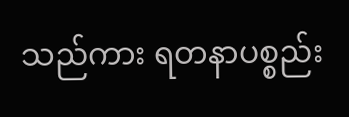သည်ကား ရတနာပစ္စည်း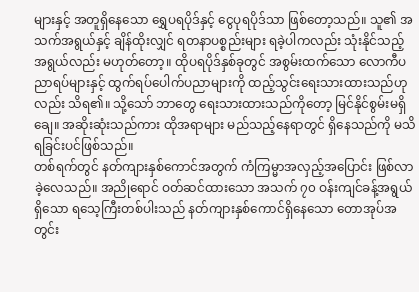များနှင့် အတူရှိနေသော ရွှေပရပိုဒ်နှင့် ငွေပုရပိုဒ်သာ ဖြစ်တော့သည်။ သူ၏ အသက်အရွယ်နှင့် ချိန်ထိုးလျှင် ရတနာပစ္စည်းများ ရခဲ့ပါကလည်း သုံးနိုင်သည့် အရွယ်လည်း မဟုတ်တော့။ ထိုပရပိုဒ်နှစ်ခုတွင် အစွမ်းထက်သော လောကီပညာရပ်များနှင့် ထွက်ရပ်ပေါက်ပညာများကို ထည့်သွင်းရေးသားထားသည်ဟုလည်း သိရ၏။ သို့သော် ဘာတွေ ရေးသားထားသည်ကိုတော့ မြင်နိုင်စွမ်းမရှိချေ။ အဆိုးဆုံးသည်ကား ထိုအရာများ မည်သည့်နေရာတွင် ရှိနေသည်ကို မသိရခြင်းပင်ဖြစ်သည်။
တစ်ရက်တွင် နတ်ကျားနှစ်ကောင်အတွက် ကံကြမ္မာအလှည့်အပြောင်း ဖြစ်လာခဲ့လေသည်။ အညိုရောင် ဝတ်ဆင်ထားသော အသက် ၇၀ ဝန်းကျင်ခန့်အရွယ်ရှိသော ရသေ့ကြီးတစ်ပါးသည် နတ်ကျားနှစ်ကောင်ရှိနေသော တောအုပ်အတွင်း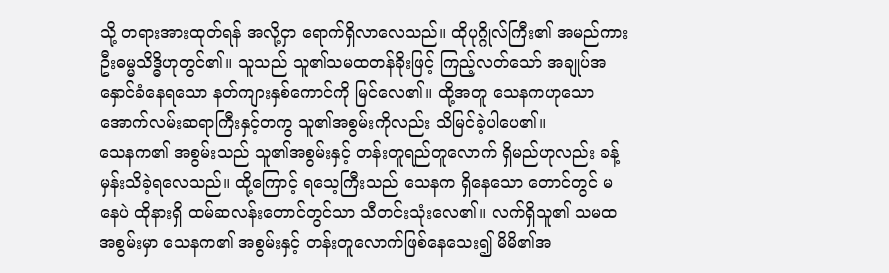သို့ တရားအားထုတ်ရန် အလို့ငှာ ရောက်ရှိလာလေသည်။ ထိုပုဂ္ဂိုလ်ကြီး၏ အမည်ကား ဦးဓမ္မသိဒ္ဓိဟုတွင်၏။ သူသည် သူ၏သမထတန်ခိုးဖြင့် ကြည့်လတ်သော် အချုပ်အနှောင်ခံနေရသော နတ်ကျားနှစ်ကောင်ကို မြင်လေ၏။ ထို့အတူ သေနကဟုသော အောက်လမ်းဆရာကြီးနှင့်တကွ သူ၏အစွမ်းကိုလည်း သိမြင်ခဲ့ပါပေ၏။
သေနက၏ အစွမ်းသည် သူ၏အစွမ်းနှင့် တန်းတူရည်တူလောက် ရှိမည်ဟုလည်း ခန့်မှန်းသိခဲ့ရလေသည်။ ထို့ကြောင့် ရသေ့ကြီးသည် သေနက ရှိနေသော တောင်တွင် မနေပဲ ထိုနားရှိ ထမ်ဆလန်းတောင်တွင်သာ သီတင်းသုံးလေ၏။ လက်ရှိသူ၏ သမထအစွမ်းမှာ သေနက၏ အစွမ်းနှင့် တန်းတူလောက်ဖြစ်နေသေး၍ မိမိ၏အ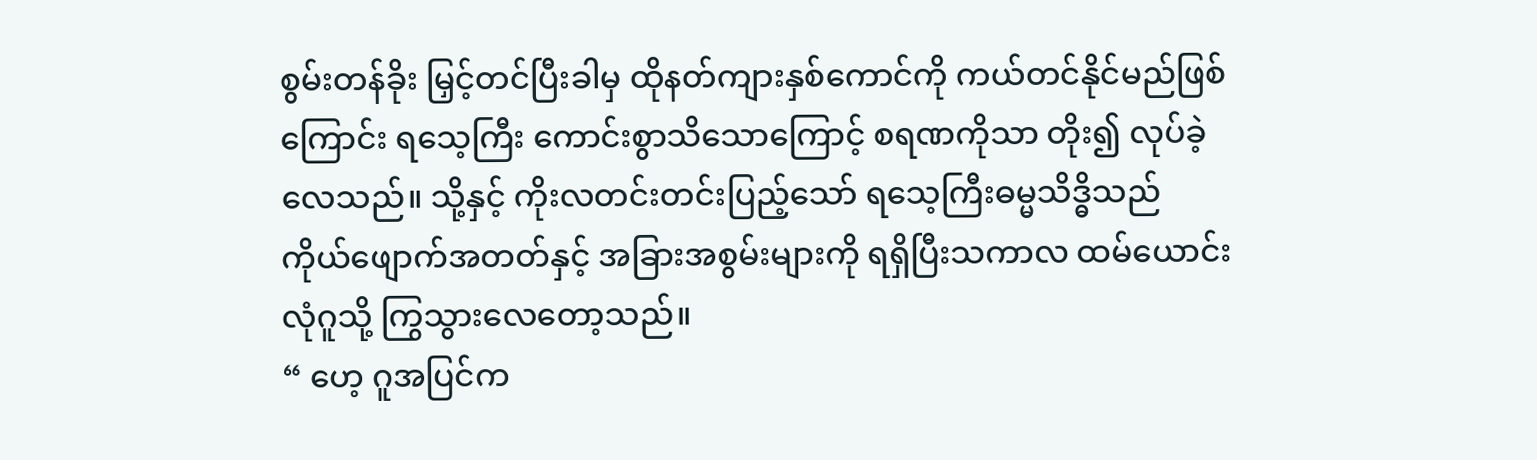စွမ်းတန်ခိုး မြှင့်တင်ပြီးခါမှ ထိုနတ်ကျားနှစ်ကောင်ကို ကယ်တင်နိုင်မည်ဖြစ်ကြောင်း ရသေ့ကြီး ကောင်းစွာသိသောကြောင့် စရဏကိုသာ တိုး၍ လုပ်ခဲ့လေသည်။ သို့နှင့် ကိုးလတင်းတင်းပြည့်သော် ရသေ့ကြီးဓမ္မသိဒ္ဓိသည် ကိုယ်ဖျောက်အတတ်နှင့် အခြားအစွမ်းများကို ရရှိပြီးသကာလ ထမ်ယောင်းလုံဂူသို့ ကြွသွားလေတော့သည်။
“ ဟေ့ ဂူအပြင်က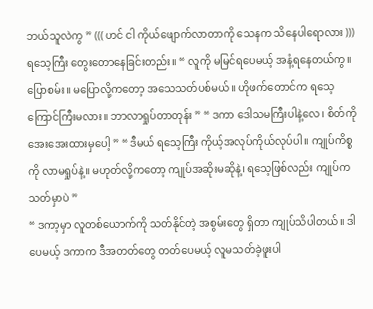ဘယ်သူလဲကွ ” ((( ဟင် ငါ ကိုယ်ဖျောက်လာတာကို သေနက သိနေပါရောလား ))) ရသေ့ကြီး တွေးတောနေခြင်းတည်း။ “ လူကို မမြင်ရပေမယ့် အနံ့ရနေတယ်ကွ။ ပြောစမ်း။ မပြောလို့ကတော့ အသေသတ်ပစ်မယ်။ ဟိုဖက်တောင်က ရသေ့ကြောင်ကြီးမလား။ ဘာလာရှုပ်တာတုန်း ” “ ဒကာ ဒေါသမကြီးပါနဲ့လေ၊ စိတ်ကို အေးအေးထားမှပေါ့ ” “ ဒီမယ် ရသေ့ကြီး ကိုယ့်အလုပ်ကိုယ်လုပ်ပါ။ ကျုပ်ကိစ္စကို လာမရှုပ်နဲ့။ မဟုတ်လို့ကတော့ ကျုပ်အဆိုးမဆိုနဲ့၊ ရသေ့ဖြစ်လည်း ကျုပ်က သတ်မှာပဲ ”
“ ဒကာ့မှာ လူတစ်ယောက်ကို သတ်နိုင်တဲ့ အစွမ်းတွေ ရှိတာ ကျုပ်သိပါတယ်။ ဒါပေမယ့် ဒကာက ဒီအတတ်တွေ တတ်ပေမယ့် လူမသတ်ခဲ့ဖူးပါ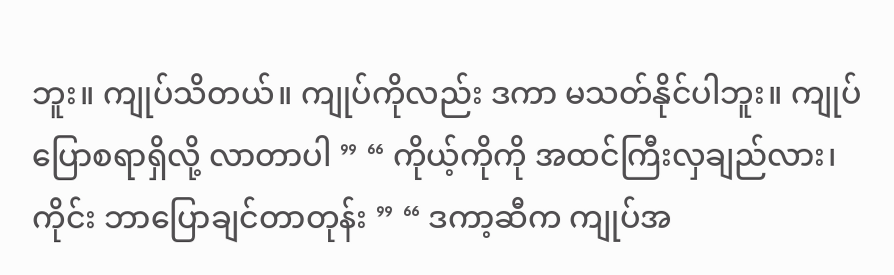ဘူး။ ကျုပ်သိတယ်။ ကျုပ်ကိုလည်း ဒကာ မသတ်နိုင်ပါဘူး။ ကျုပ်ပြောစရာရှိလို့ လာတာပါ ” “ ကိုယ့်ကိုကို အထင်ကြီးလှချည်လား၊ ကိုင်း ဘာပြောချင်တာတုန်း ” “ ဒကာ့ဆီက ကျုပ်အ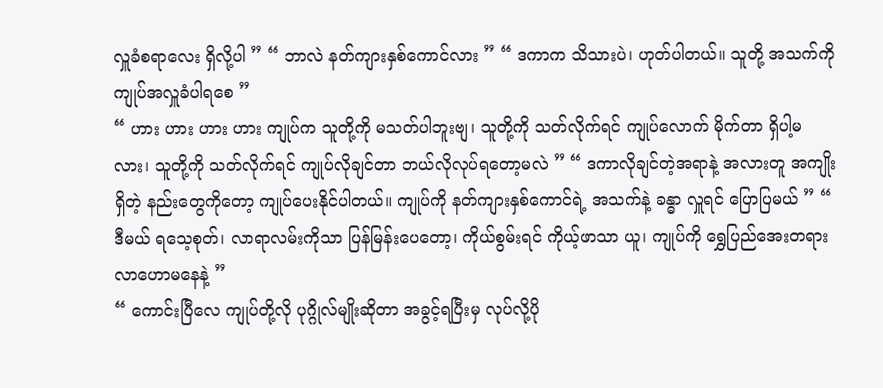လှူခံစရာလေး ရှိလို့ပါ ” “ ဘာလဲ နတ်ကျားနှစ်ကောင်လား ” “ ဒကာက သိသားပဲ၊ ဟုတ်ပါတယ်။ သူတို့ အသက်ကို ကျုပ်အလှူခံပါရစေ ”
“ ဟား ဟား ဟား ဟား ကျုပ်က သူတို့ကို မသတ်ပါဘူးဗျ၊ သူတို့ကို သတ်လိုက်ရင် ကျုပ်လောက် မိုက်တာ ရှိပါ့မလား၊ သူတို့ကို သတ်လိုက်ရင် ကျုပ်လိုချင်တာ ဘယ်လိုလုပ်ရတော့မလဲ ” “ ဒကာလိုချင်တဲ့အရာနဲ့ အလားတူ အကျိုးရှိတဲ့ နည်းတွေကိုတော့ ကျုပ်ပေးနိုင်ပါတယ်။ ကျုပ်ကို နတ်ကျားနှစ်ကောင်ရဲ့ အသက်နဲ့ ခန္ဓာ လှူရင် ပြောပြမယ် ” “ ဒီမယ် ရသေ့စုတ်၊ လာရာလမ်းကိုသာ ပြန်မြန်းပေတော့၊ ကိုယ်စွမ်းရင် ကိုယ့်ဖာသာ ယူ၊ ကျုပ်ကို ရွှေပြည်အေးတရားလာဟောမနေနဲ့ ”
“ ကောင်းပြီလေ ကျုပ်တို့လို ပုဂ္ဂိုလ်မျိုးဆိုတာ အခွင့်ရပြီးမှ လုပ်လို့ပို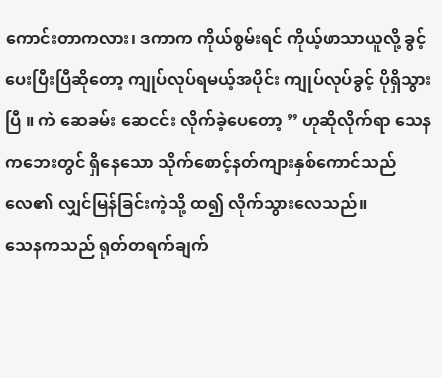ကောင်းတာကလား၊ ဒကာက ကိုယ်စွမ်းရင် ကိုယ့်ဖာသာယူလို့ ခွင့်ပေးပြီးပြီဆိုတော့ ကျုပ်လုပ်ရမယ့်အပိုင်း ကျုပ်လုပ်ခွင့် ပိုရှိသွားပြီ ။ ကဲ ဆေခမ်း ဆေငင်း လိုက်ခဲ့ပေတော့ ” ဟုဆိုလိုက်ရာ သေနကဘေးတွင် ရှိနေသော သိုက်စောင့်နတ်ကျားနှစ်ကောင်သည် လေ၏ လျှင်မြန်ခြင်းကဲ့သို့ ထ၍ လိုက်သွားလေသည်။
သေနကသည် ရုတ်တရက်ချက်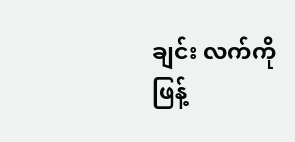ချင်း လက်ကို ဖြန့်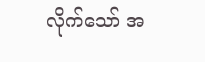လိုက်သော် အ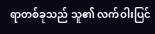ရာတစ်ခုသည် သူ၏ လက်ဝါးပြင်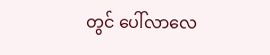တွင် ပေါ်လာလေ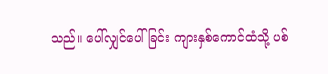သည်။ ပေါ်လျှင်ပေါ်ခြင်း ကျားနှစ်ကောင်ထံသို့ ပစ်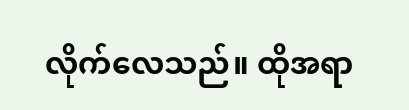လိုက်လေသည်။ ထိုအရာ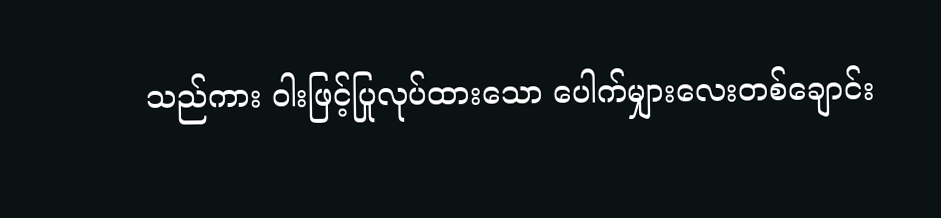သည်ကား ဝါးဖြင့်ပြုလုပ်ထားသော ပေါက်မျှားလေးတစ်ချောင်း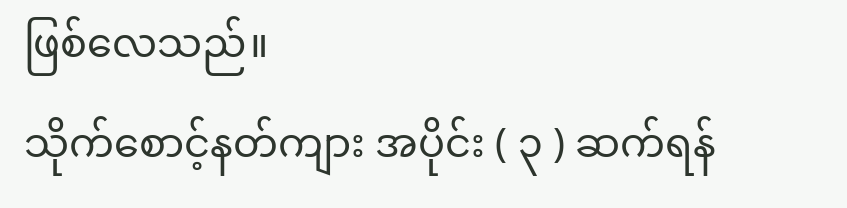ဖြစ်လေသည်။
သိုက်စောင့်နတ်ကျား အပိုင်း ( ၃ ) ဆက်ရန်